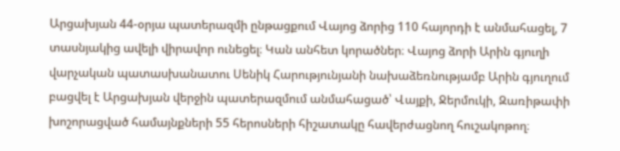Արցախյան 44-օրյա պատերազմի ընթացքում Վայոց ձորից 110 հայորդի է անմահացել, 7 տասնյակից ավելի վիրավոր ունեցել։ Կան անհետ կորածներ։ Վայոց ձորի Արին գյուղի վարչական պատասխանատու Սենիկ Հարությունյանի նախաձեռնությամբ Արին գյուղում բացվել է Արցախյան վերջին պատերազմում անմահացած՝ Վայքի, Ջերմուկի, Զառիթափի խոշորացված համայնքների 55 հերոսների հիշատակը հավերժացնող հուշակոթող։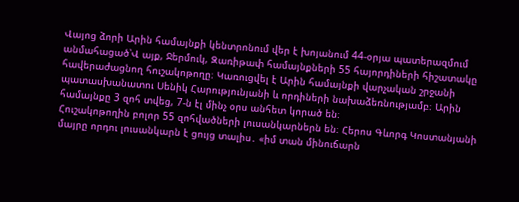Վայոց ձորի Արին համայնքի կենտրոնում վեր է խոյանում 44-օրյա պատերազմում անմահացած՝Վ այք, Ջերմուկ, Զառիթափ համայնքների 55 հայորդիների հիշատակը հավերաժացնող հուշակոթողը։ Կառուցվել է Արին համայնքի վարչական շրջանի պատասխանատու Սենիկ Հարությունյանի և որդիների նախաձեռնությամբ։ Արին համայնքը 3 զոհ տվեց, 7-ն էլ մինչ օրս անհետ կորած են։
Հուշակոթողին բոլոր 55 զոհվածների լուսանկարներն են։ Հերոս Գևորգ Կոստանյանի մայրը որդու լուսանկարն է ցույց տալիս․ «իմ տան մինուճարն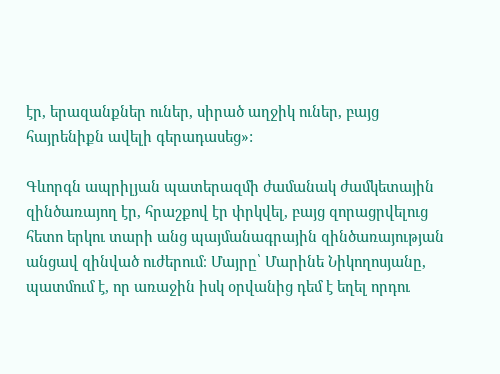էր, երազանքներ ուներ, սիրած աղջիկ ուներ, բայց հայրենիքն ավելի գերադասեց»:

Գևորգն ապրիլյան պատերազմի ժամանակ ժամկետային զինծառայող էր, հրաշքով էր փրկվել, բայց զորացրվելուց հետո երկու տարի անց պայմանագրային զինծառայության անցավ զինված ուժերում։ Մայրը՝ Մարինե Նիկողոսյանը, պատմում է, որ առաջին իսկ օրվանից դեմ է եղել որդու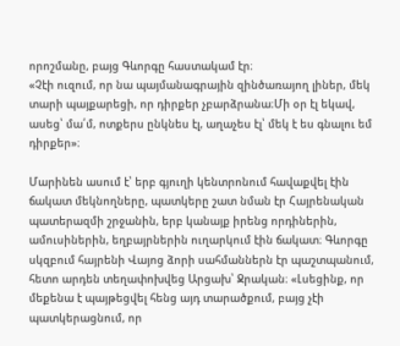որոշմանը, բայց Գևորգը հաստակամ էր։
«Չէի ուզում, որ նա պայմանագրային զինծառայող լիներ, մեկ տարի պայքարեցի, որ դիրքեր չբարձրանա։Մի օր էլ եկավ, ասեց՝ մա՛մ, ոտքերս ընկնես էլ, աղաչես էլ՝ մեկ է ես գնալու եմ դիրքեր»։

Մարինեն ասում է՝ երբ գյուղի կենտրոնում հավաքվել էին ճակատ մեկնողները, պատկերը շատ նման էր Հայրենական պատերազմի շրջանին, երբ կանայք իրենց որդիներին, ամուսիներին, եղբայրներին ուղարկում էին ճակատ։ Գևորգը սկզբում հայրենի Վայոց ձորի սահմաններն էր պաշտպանում, հետո արդեն տեղափոխվեց Արցախ՝ Ջրական։ «Լսեցինք, որ մեքենա է պայթեցվել հենց այդ տարածքում, բայց չէի պատկերացնում, որ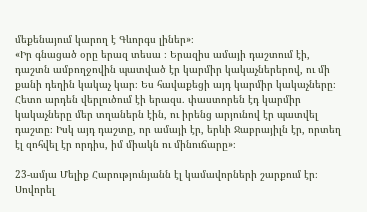մեքենայում կարող է Գևորգս լիներ»։
«Իր գնացած օրը երազ տեսա ։ Երազիս ամայի դաշտում էի, դաշտն ամբողջովին պատված էր կարմիր կակաչներերով, ու մի քանի դեղին կակաչ կար։ Ես հավաքեցի այդ կարմիր կակաչները։ Հետո արդեն վերլուծում էի երազս․ փաստորեն էդ կարմիր կակաչները մեր տղաներն էին, ու իրենց արյունով էր պատվել դաշտը։ Իսկ այդ դաշտը, որ ամայի էր, երևի Ջաբրայիլն էր, որտեղ էլ զոհվել էր որդիս, իմ միակն ու մինուճարը»։

23-ամյա Մելիք Հարությունյանն էլ կամավորների շարքում էր։ Սովորել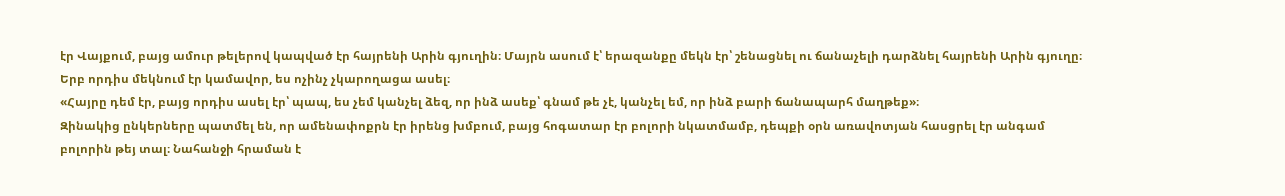էր Վայքում, բայց ամուր թելերով կապված էր հայրենի Արին գյուղին։ Մայրն ասում է՝ երազանքը մեկն էր՝ շենացնել ու ճանաչելի դարձնել հայրենի Արին գյուղը։ Երբ որդիս մեկնում էր կամավոր, ես ոչինչ չկարողացա ասել։
«Հայրը դեմ էր, բայց որդիս ասել էր՝ պապ, ես չեմ կանչել ձեզ, որ ինձ ասեք՝ գնամ թե չէ, կանչել եմ, որ ինձ բարի ճանապարհ մաղթեք»։
Զինակից ընկերները պատմել են, որ ամենափոքրն էր իրենց խմբում, բայց հոգատար էր բոլորի նկատմամբ, դեպքի օրն առավոտյան հասցրել էր անգամ բոլորին թեյ տալ։ Նահանջի հրաման է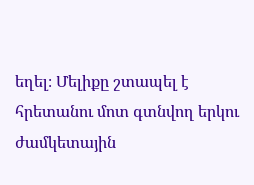եղել։ Մելիքը շտապել է հրետանու մոտ գտնվող երկու ժամկետային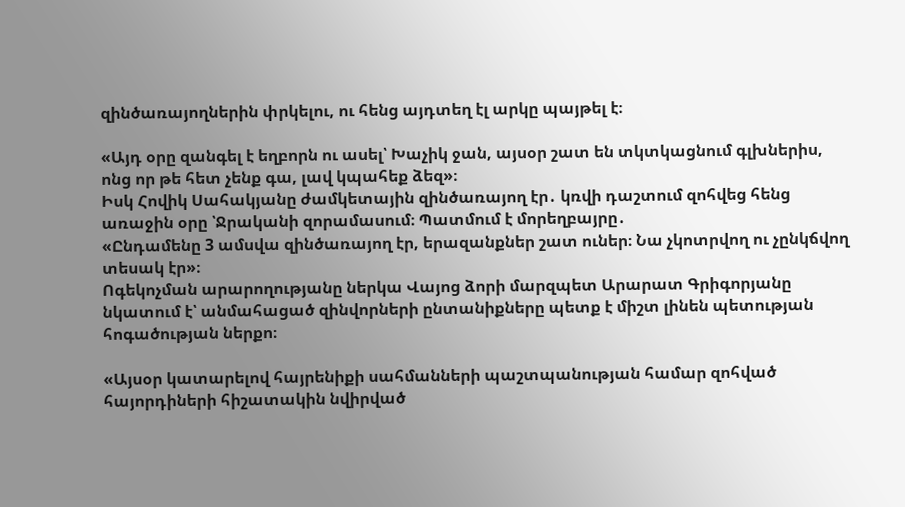զինծառայողներին փրկելու, ու հենց այդտեղ էլ արկը պայթել է։

«Այդ օրը զանգել է եղբորն ու ասել՝ Խաչիկ ջան, այսօր շատ են տկտկացնում գլխներիս, ոնց որ թե հետ չենք գա, լավ կպահեք ձեզ»։
Իսկ Հովիկ Սահակյանը ժամկետային զինծառայող էր․ կռվի դաշտում զոհվեց հենց առաջին օրը ՝Ջրականի զորամասում։ Պատմում է մորեղբայրը․
«Ընդամենը 3 ամսվա զինծառայող էր, երազանքներ շատ ուներ։ Նա չկոտրվող ու չընկճվող տեսակ էր»։
Ոգեկոչման արարողությանը ներկա Վայոց ձորի մարզպետ Արարատ Գրիգորյանը նկատում է՝ անմահացած զինվորների ընտանիքները պետք է միշտ լինեն պետության հոգածության ներքո։

«Այսօր կատարելով հայրենիքի սահմանների պաշտպանության համար զոհված հայորդիների հիշատակին նվիրված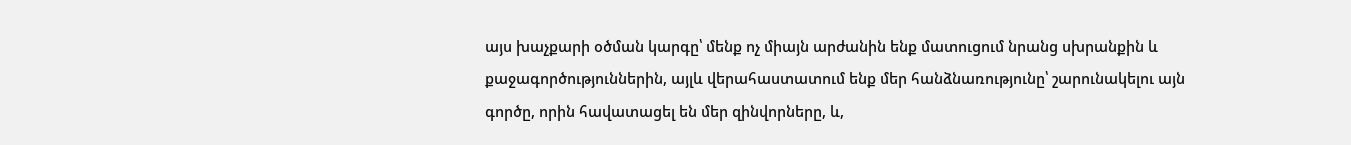այս խաչքարի օծման կարգը՝ մենք ոչ միայն արժանին ենք մատուցում նրանց սխրանքին և քաջագործություններին, այլև վերահաստատում ենք մեր հանձնառությունը՝ շարունակելու այն գործը, որին հավատացել են մեր զինվորները, և,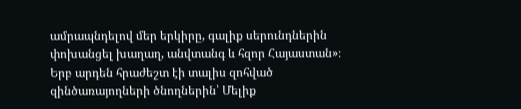ամրապնդելով մեր երկիրը, գալիք սերունդներին փոխանցել խաղաղ, անվտանգ և հզոր Հայաստան»։
Երբ արդեն հրաժեշտ էի տալիս զոհված զինծառայողների ծնողներին՝ Մելիք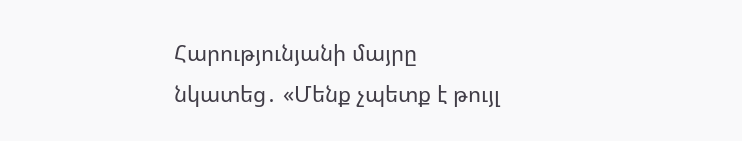Հարությունյանի մայրը նկատեց․ «Մենք չպետք է թույլ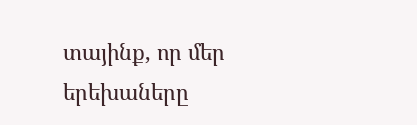տայինք, որ մեր երեխաները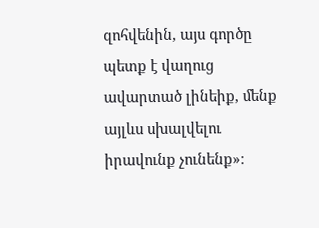զոհվենին, այս գործը պետք է վաղուց ավարտած լինեիք, մենք այլևս սխալվելու իրավունք չունենք»։